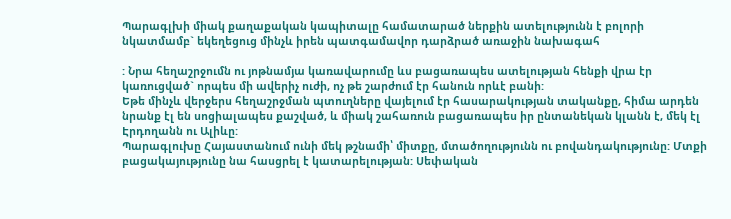Պարագլխի միակ քաղաքական կապիտալը համատարած ներքին ատելությունն է բոլորի նկատմամբ` եկեղեցուց մինչև իրեն պատգամավոր դարձրած առաջին նախագահ

: Նրա հեղաշրջումն ու յոթնամյա կառավարումը ևս բացառապես ատելության հենքի վրա էր կառուցված` որպես մի ավերիչ ուժի, ոչ թե շարժում էր հանուն որևէ բանի:
Եթե մինչև վերջերս հեղաշրջման պտուղները վայելում էր հասարակության տականքը, հիմա արդեն նրանք էլ են սոցիալապես քաշված, և միակ շահառուն բացառապես իր ընտանեկան կլանն է, մեկ էլ Էրդողանն ու Ալիևը:
Պարագլուխը Հայաստանում ունի մեկ թշնամի՝ միտքը, մտածողությունն ու բովանդակությունը: Մտքի բացակայությունը նա հասցրել է կատարելության: Սեփական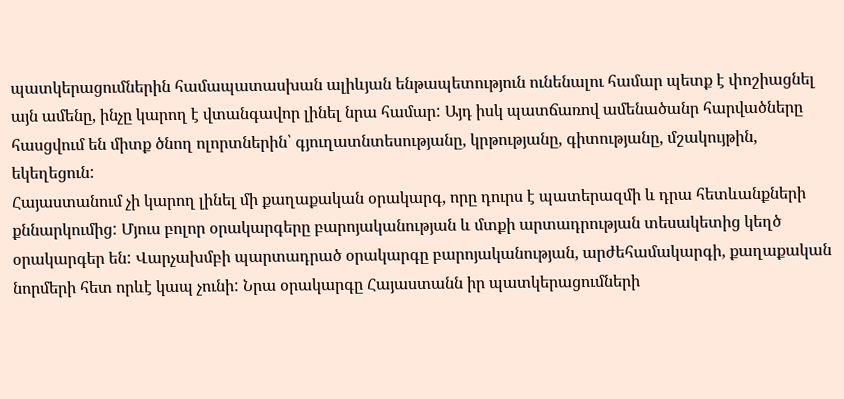պատկերացումներին համապատասխան ալիևյան ենթապետություն ունենալու համար պետք է փոշիացնել այն ամենը, ինչը կարող է վտանգավոր լինել նրա համար: Այդ իսկ պատճառով ամենածանր հարվածները հասցվում են միտք ծնող ոլորտներին՝ գյուղատնտեսությանը, կրթությանը, գիտությանը, մշակույթին, եկեղեցուն:
Հայաստանում չի կարող լինել մի քաղաքական օրակարգ, որը դուրս է պատերազմի և դրա հետևանքների քննարկումից: Մյուս բոլոր օրակարգերը բարոյականության և մտքի արտադրության տեսակետից կեղծ օրակարգեր են: Վարչախմբի պարտադրած օրակարգը բարոյականության, արժեհամակարգի, քաղաքական նորմերի հետ որևէ կապ չունի: Նրա օրակարգը Հայաստանն իր պատկերացումների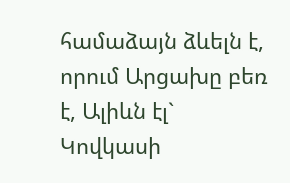համաձայն ձևելն է, որում Արցախը բեռ է, Ալիևն էլ` Կովկասի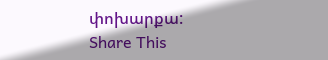փոխարքա:
Share This